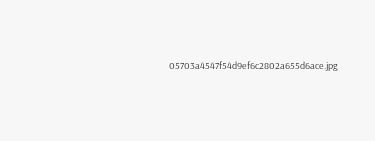05703a4547f54d9ef6c2802a655d6ace.jpg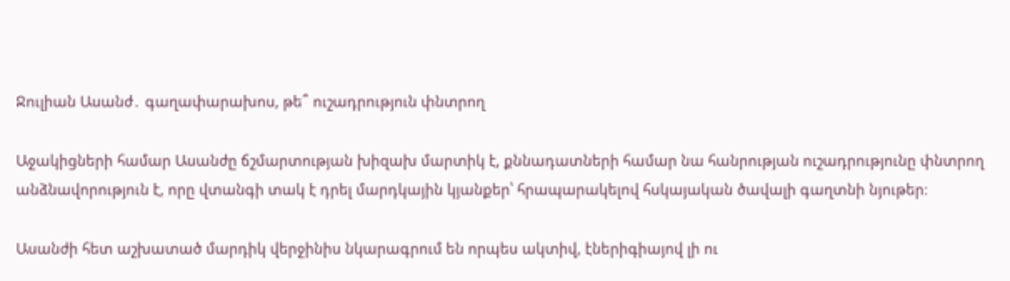Ջուլիան Ասանժ․ գաղափարախոս, թե՞ ուշադրություն փնտրող

Աջակիցների համար Ասանժը ճշմարտության խիզախ մարտիկ է, քննադատների համար նա հանրության ուշադրությունը փնտրող անձնավորություն է, որը վտանգի տակ է դրել մարդկային կյանքեր՝ հրապարակելով հսկայական ծավալի գաղտնի նյութեր։

Ասանժի հետ աշխատած մարդիկ վերջինիս նկարագրում են որպես ակտիվ, էներիգիայով լի ու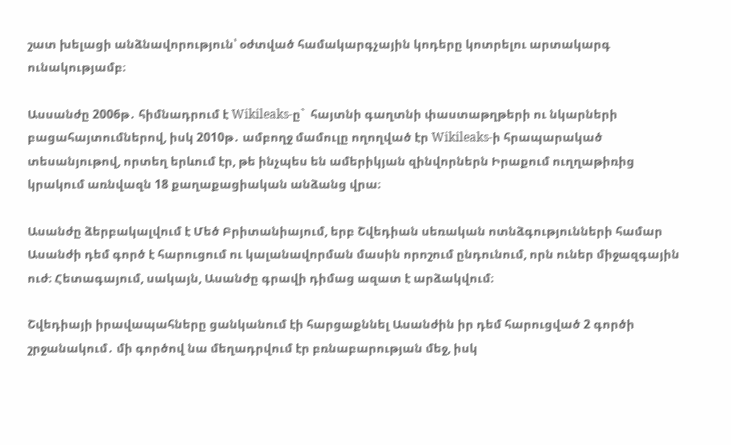շատ խելացի անձնավորություն՝ օժտված համակարգչային կոդերը կոտրելու արտակարգ ունակությամբ։

Ասսանժը 2006թ․ հիմնադրում է Wikileaks-ը`  հայտնի գաղտնի փաստաթղթերի ու նկարների բացահայտումներով, իսկ 2010թ․ ամբողջ մամուլը ողողված էր Wikileaks-ի հրապարակած տեսանյութով, որտեղ երևում էր, թե ինչպես են ամերիկյան զինվորներն Իրաքում ուղղաթիռից կրակում առնվազն 18 քաղաքացիական անձանց վրա։

Ասանժը ձերբակալվում է Մեծ Բրիտանիայում, երբ Շվեդիան սեռական ոտնձգությունների համար Ասանժի դեմ գործ է հարուցում ու կալանավորման մասին որոշում ընդունում, որն ուներ միջազգային ուժ։ Հետագայում, սակայն, Ասանժը գրավի դիմաց ազատ է արձակվում։

Շվեդիայի իրավապահները ցանկանում էի հարցաքննել Ասանժին իր դեմ հարուցված 2 գործի շրջանակում․ մի գործով նա մեղադրվում էր բռնաբարության մեջ, իսկ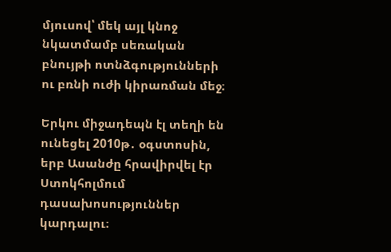մյուսով՝ մեկ այլ կնոջ նկատմամբ սեռական բնույթի ոտնձգությունների ու բռնի ուժի կիրառման մեջ։

Երկու միջադեպն էլ տեղի են ունեցել 2010թ․ օգստոսին, երբ Ասանժը հրավիրվել էր Ստոկհոլմում դասախոսություններ կարդալու։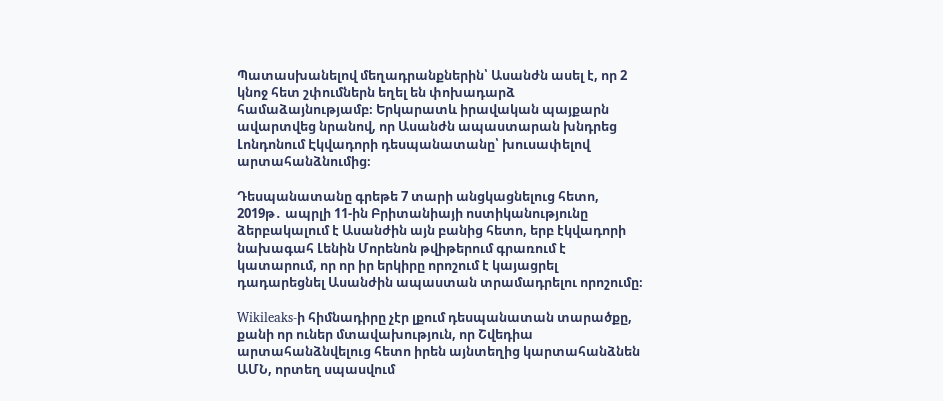Պատասխանելով մեղադրանքներին՝ Ասանժն ասել է, որ 2 կնոջ հետ շփումներն եղել են փոխադարձ համաձայնությամբ։ Երկարատև իրավական պայքարն ավարտվեց նրանով, որ Ասանժն ապաստարան խնդրեց Լոնդոնում Էկվադորի դեսպանատանը՝ խուսափելով արտահանձնումից։

Դեսպանատանը գրեթե 7 տարի անցկացնելուց հետո, 2019թ․ ապրլի 11-ին Բրիտանիայի ոստիկանությունը ձերբակալում է Ասանժին այն բանից հետո, երբ էկվադորի նախագահ Լենին Մորենոն թվիթերում գրառում է կատարում, որ որ իր երկիրը որոշում է կայացրել դադարեցնել Ասանժին ապաստան տրամադրելու որոշումը։

Wikileaks-ի հիմնադիրը չէր լքում դեսպանատան տարածքը, քանի որ ուներ մտավախություն, որ Շվեդիա արտահանձնվելուց հետո իրեն այնտեղից կարտահանձնեն ԱՄՆ, որտեղ սպասվում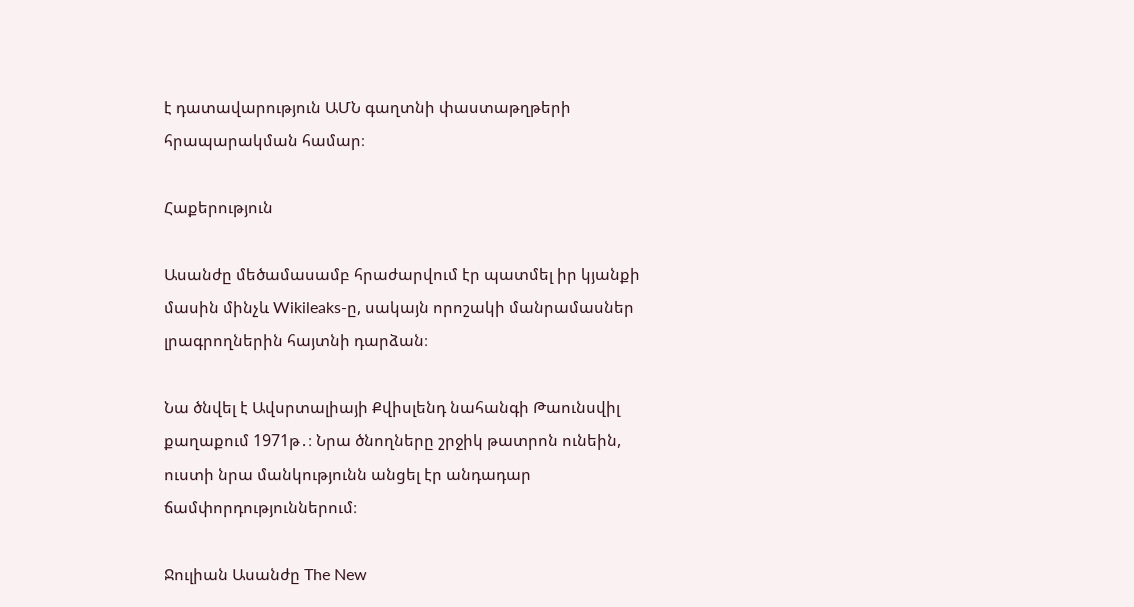է դատավարություն ԱՄՆ գաղտնի փաստաթղթերի հրապարակման համար։

Հաքերություն

Ասանժը մեծամասամբ հրաժարվում էր պատմել իր կյանքի մասին մինչև Wikileaks-ը, սակայն որոշակի մանրամասներ լրագրողներին հայտնի դարձան։

Նա ծնվել է Ավսրտալիայի Քվիսլենդ նահանգի Թաունսվիլ քաղաքում 1971թ․։ Նրա ծնողները շրջիկ թատրոն ունեին, ուստի նրա մանկությունն անցել էր անդադար ճամփորդություններում։

Ջուլիան Ասանժը The New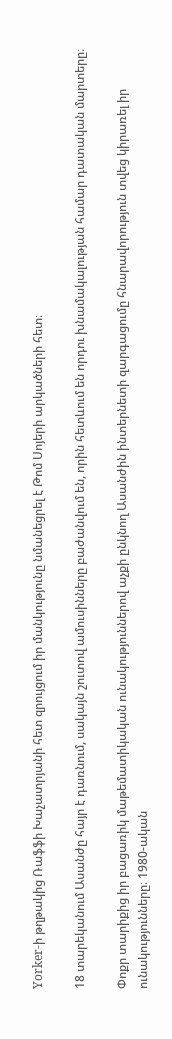Yorker-ի թղթակից Ռաֆֆի Խաչատրյանի հետ զրույցում իր մանկությունը նմանեցրել է Թոմ Սոյերի արկածների հետ։

18 տարեկանում Ասանժը հայր է դառնում, սակայն շուտով ամուսինները բաժանվում են, որին հետևում են որդու խնամակալության համար դատական մարտերը։

Փոքր տարիքից իր բացառիկ մաթեմատիկական ունակություններով աչքի ընկնող Ասանժին ինտերնետի զարգացումը հնարավորություն տվեց կիրառել իր ունակությունները։ 1980-ական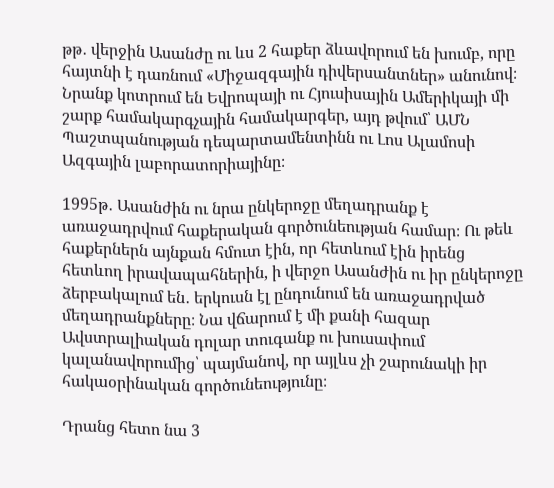թթ․ վերջին Ասանժը ու ևս 2 հաքեր ձևավորում են խումբ, որը հայտնի է դառնում «Միջազգային դիվերսանտներ» անունով։ Նրանք կոտրում են Եվրոպայի ու Հյուսիսային Ամերիկայի մի շարք համակարգչային համակարգեր, այդ թվում՝ ԱՄՆ Պաշտպանության դեպարտամենտինն ու Լոս Ալամոսի Ազգային լաբորատորիայինը։

1995թ․ Ասանժին ու նրա ընկերոջը մեղադրանք է առաջադրվում հաքերական գործունեության համար։ Ու թեև հաքերներն այնքան հմուտ էին, որ հետևում էին իրենց հետևող իրավապահներին, ի վերջո Ասանժին ու իր ընկերոջը ձերբակալում են․ երկուսն էլ ընդունում են առաջադրված մեղադրանքները։ Նա վճարում է մի քանի հազար Ավստրալիական դոլար տուգանք ու խուսափում կալանավորումից՝ պայմանով, որ այլևս չի շարունակի իր հակաօրինական գործունեությունը։

Դրանց հետո նա 3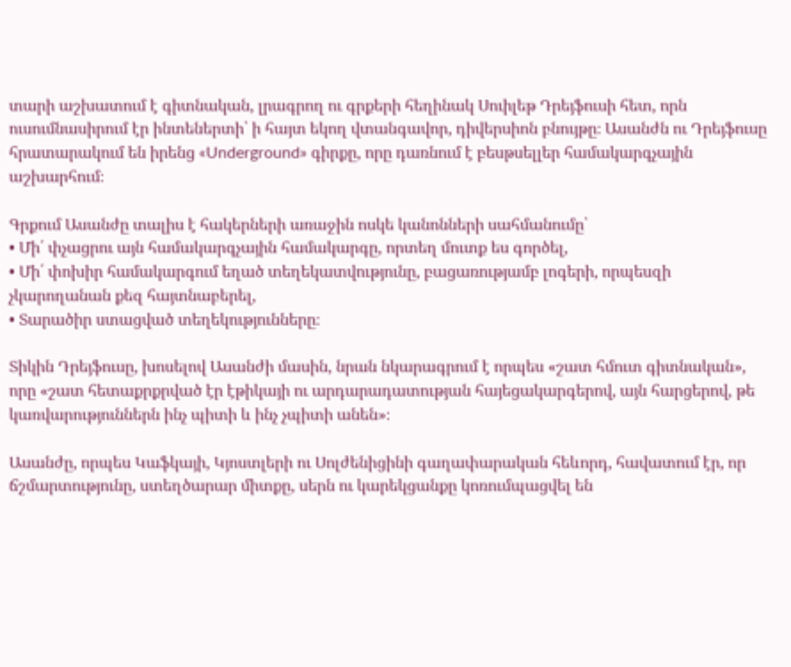տարի աշխատում է գիտնական, լրագրող ու գրքերի հեղինակ Սուիլեթ Դրեյֆուսի հետ, որն ուսումնասիրում էր ինտեներտի՝ ի հայտ եկող վտանգավոր, դիվերսիոն բնույթը։ Ասանժն ու Դրեյֆուսը հրատարակում են իրենց «Underground» գիրքը, որը դառնում է բեսթսելլեր համակարգչային աշխարհում։

Գրքում Ասանժը տալիս է հակերների առաջին ոսկե կանոնների սահմանումը՝
• Մի՛ փչացրու այն համակարգչային համակարգը, որտեղ մուտք ես գործել,
• Մի՛ փոխիր համակարգում եղած տեղեկատվությունը, բացառությամբ լոգերի, որպեսզի չկարողանան քեզ հայտնաբերել,
• Տարածիր ստացված տեղեկությունները։

Տիկին Դրեյֆուսը, խոսելով Ասանժի մասին, նրան նկարագրում է որպես «շատ հմուտ գիտնական», որը «շատ հետաքրքրված էր էթիկայի ու արդարադատության հայեցակարգերով, այն հարցերով, թե կառվարություններն ինչ պիտի և ինչ չպիտի անեն»։

Ասանժը, որպես Կաֆկայի, Կյոստլերի ու Սոլժենիցինի գաղափարական հեևորդ, հավատում էր, որ ճշմարտությունը, ստեղծարար միտքը, սերն ու կարեկցանքը կոռումպացվել են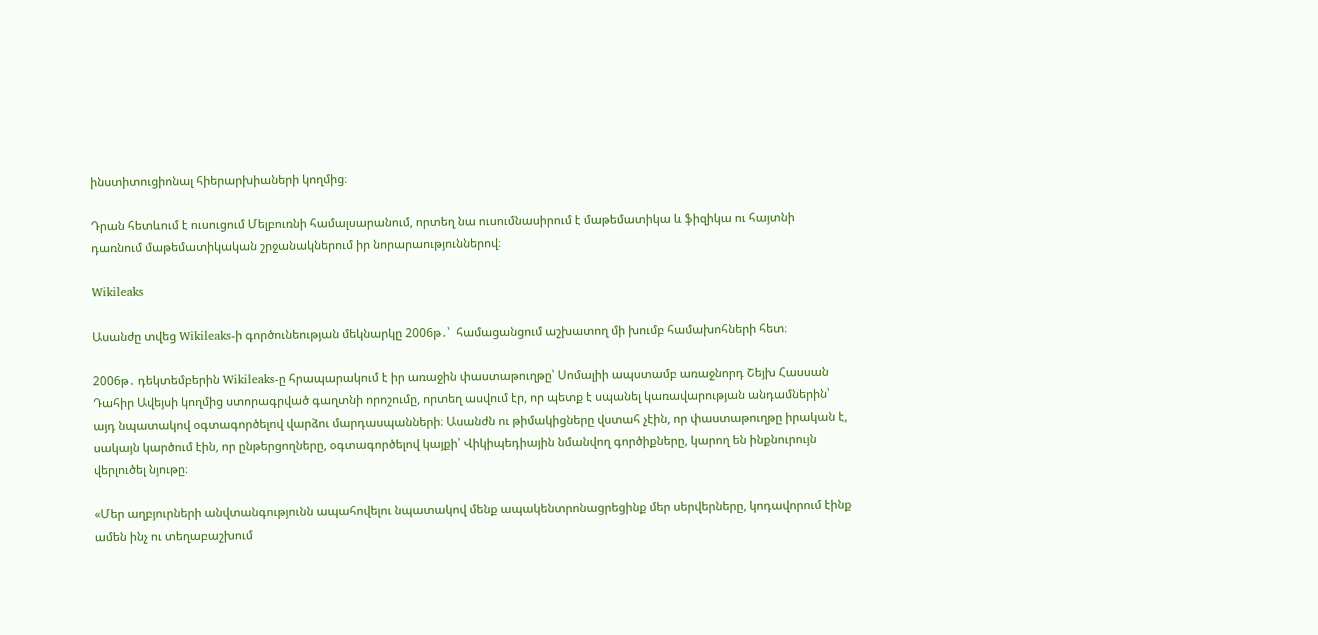ինստիտուցիոնալ հիերարխիաների կողմից։

Դրան հետևում է ուսուցում Մելբուռնի համալսարանում, որտեղ նա ուսումնասիրում է մաթեմատիկա և ֆիզիկա ու հայտնի դառնում մաթեմատիկական շրջանակներում իր նորարաություններով։

Wikileaks

Ասանժը տվեց Wikileaks-ի գործունեության մեկնարկը 2006թ․՝  համացանցում աշխատող մի խումբ համախոհների հետ։

2006թ․ դեկտեմբերին Wikileaks-ը հրապարակում է իր առաջին փաստաթուղթը՝ Սոմալիի ապստամբ առաջնորդ Շեյխ Հասսան Դահիր Ավեյսի կողմից ստորագրված գաղտնի որոշումը, որտեղ ասվում էր, որ պետք է սպանել կառավարության անդամներին՝ այդ նպատակով օգտագործելով վարձու մարդասպանների։ Ասանժն ու թիմակիցները վստահ չէին, որ փաստաթուղթը իրական է, սակայն կարծում էին, որ ընթերցողները, օգտագործելով կայքի՝ Վիկիպեդիային նմանվող գործիքները, կարող են ինքնուրույն վերլուծել նյութը։

«Մեր աղբյուրների անվտանգությունն ապահովելու նպատակով մենք ապակենտրոնացրեցինք մեր սերվերները, կոդավորում էինք ամեն ինչ ու տեղաբաշխում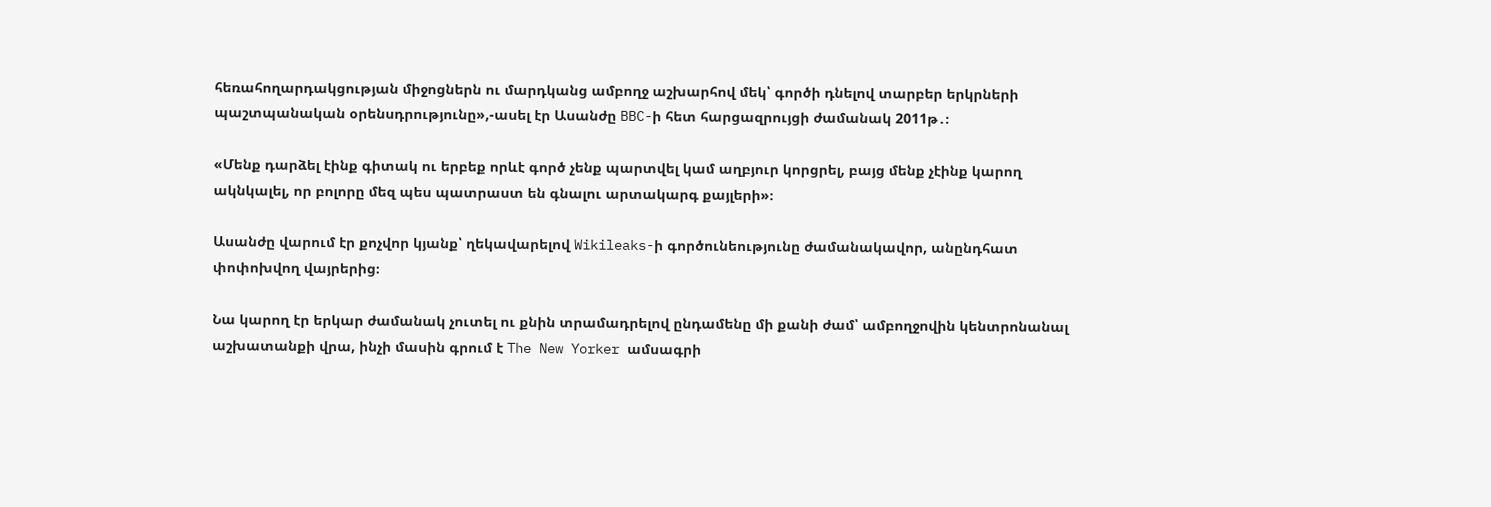հեռահողարդակցության միջոցներն ու մարդկանց ամբողջ աշխարհով մեկ՝ գործի դնելով տարբեր երկրների պաշտպանական օրենսդրությունը»,-ասել էր Ասանժը BBC-ի հետ հարցազրույցի ժամանակ 2011թ․։

«Մենք դարձել էինք գիտակ ու երբեք որևէ գործ չենք պարտվել կամ աղբյուր կորցրել, բայց մենք չէինք կարող ակնկալել, որ բոլորը մեզ պես պատրաստ են գնալու արտակարգ քայլերի»։

Ասանժը վարում էր քոչվոր կյանք՝ ղեկավարելով Wikileaks-ի գործունեությունը ժամանակավոր, անընդհատ փոփոխվող վայրերից։

Նա կարող էր երկար ժամանակ չուտել ու քնին տրամադրելով ընդամենը մի քանի ժամ՝ ամբողջովին կենտրոնանալ աշխատանքի վրա, ինչի մասին գրում է The New Yorker ամսագրի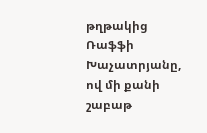թղթակից Ռաֆֆի Խաչատրյանը, ով մի քանի շաբաթ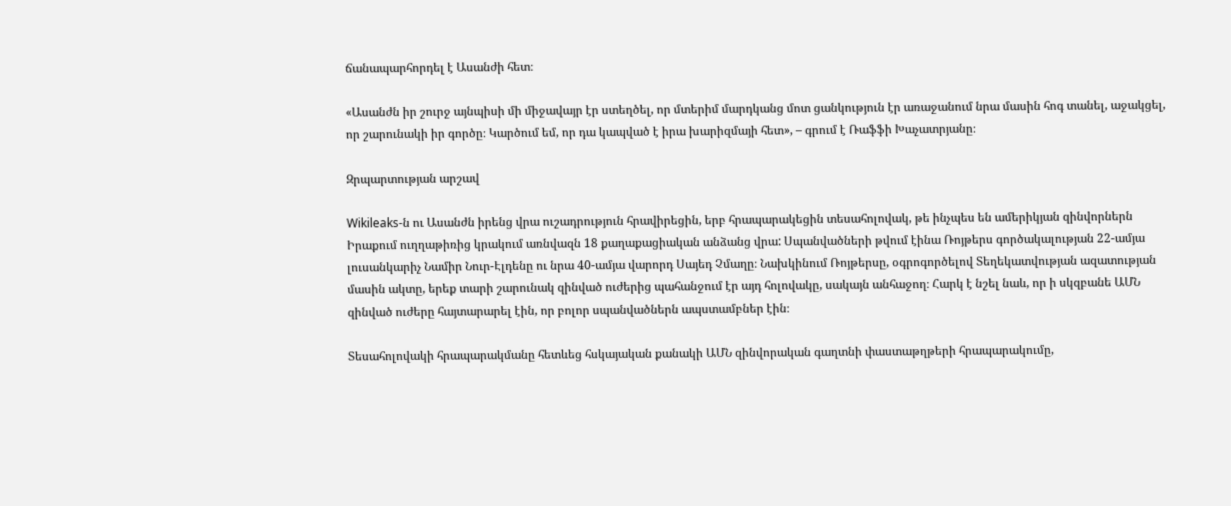ճանապարհորդել է Ասանժի հետ։

«Ասանժն իր շուրջ այնպիսի մի միջավայր էր ստեղծել, որ մտերիմ մարդկանց մոտ ցանկություն էր առաջանում նրա մասին հոգ տանել, աջակցել, որ շարունակի իր գործը։ Կարծում եմ, որ դա կապված է իրա խարիզմայի հետ», – գրում է Ռաֆֆի Խաչատրյանը։

Զրպարտության արշավ

Wikileaks-ն ու Ասանժն իրենց վրա ուշադրություն հրավիրեցին, երբ հրապարակեցին տեսահոլովակ, թե ինչպես են ամերիկյան զինվորներն Իրաքում ուղղաթիռից կրակում առնվազն 18 քաղաքացիական անձանց վրա: Սպանվածների թվում էինա Ռոյթերս գործակալության 22-ամյա լուսանկարիչ Նամիր Նուր-Էլդենը ու նրա 40-ամյա վարորդ Սայեդ Չմաղը։ Նախկինում Ռոյթերսը, օգրոգործելով Տեղեկատվության ազատության մասին ակտը, երեք տարի շարունակ զինված ուժերից պահանջում էր այդ հոլովակը, սակայն անհաջող։ Հարկ է նշել նաև, որ ի սկզբանե ԱՄՆ զինված ուժերը հայտարարել էին, որ բոլոր սպանվածներն ապստամբներ էին։

Տեսահոլովակի հրապարակմանը հետևեց հսկայական քանակի ԱՄՆ զինվորական գաղտնի փաստաթղթերի հրապարակումը,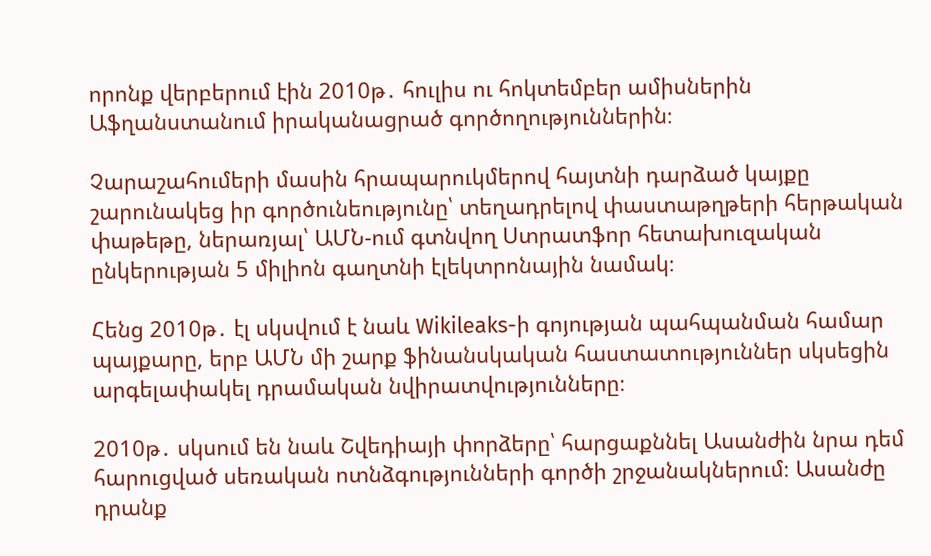որոնք վերբերում էին 2010թ․ հուլիս ու հոկտեմբեր ամիսներին Աֆղանստանում իրականացրած գործողություններին։

Չարաշահումերի մասին հրապարուկմերով հայտնի դարձած կայքը շարունակեց իր գործունեությունը՝ տեղադրելով փաստաթղթերի հերթական փաթեթը, ներառյալ՝ ԱՄՆ-ում գտնվող Ստրատֆոր հետախուզական ընկերության 5 միլիոն գաղտնի էլեկտրոնային նամակ։

Հենց 2010թ․ էլ սկսվում է նաև Wikileaks-ի գոյության պահպանման համար պայքարը, երբ ԱՄՆ մի շարք ֆինանսկական հաստատություններ սկսեցին արգելափակել դրամական նվիրատվությունները։

2010թ․ սկսում են նաև Շվեդիայի փորձերը՝ հարցաքննել Ասանժին նրա դեմ հարուցված սեռական ոտնձգությունների գործի շրջանակներում։ Ասանժը դրանք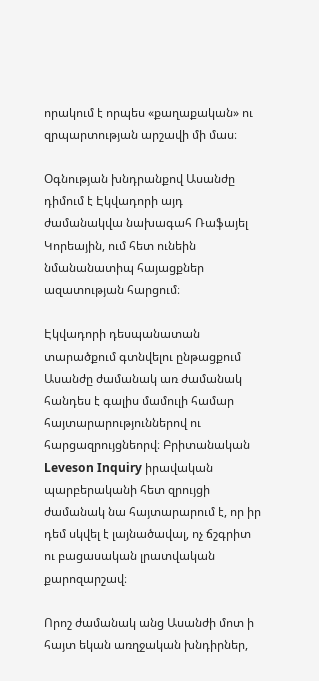որակում է որպես «քաղաքական» ու զրպարտության արշավի մի մաս։

Օգնության խնդրանքով Ասանժը դիմում է Էկվադորի այդ ժամանակվա նախագահ Ռաֆայել Կորեային, ում հետ ունեին նմանանատիպ հայացքներ ազատության հարցում։

Էկվադորի դեսպանատան տարածքում գտնվելու ընթացքում Ասանժը ժամանակ առ ժամանակ հանդես է գալիս մամուլի համար հայտարարություններով ու հարցազրույցնեորվ։ Բրիտանական Leveson Inquiry իրավական պարբերականի հետ զրույցի ժամանակ նա հայտարարում է, որ իր դեմ սկվել է լայնածավալ, ոչ ճշգրիտ ու բացասական լրատվական քարոզարշավ։

Որոշ ժամանակ անց Ասանժի մոտ ի հայտ եկան առղջական խնդիրներ,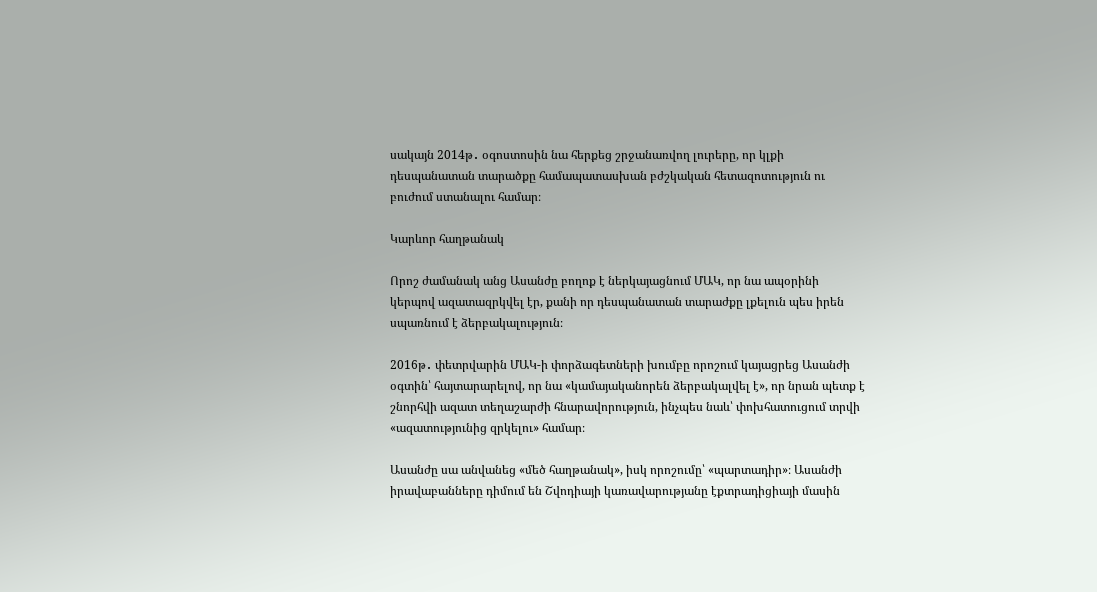սակայն 2014թ․ օգոստոսին նա հերքեց շրջանառվող լուրերը, որ կլքի դեսպանատան տարածքը համապատասխան բժշկական հետազոտություն ու բուժում ստանալու համար։

Կարևոր հաղթանակ

Որոշ ժամանակ անց Ասանժը բողոք է ներկայացնում ՄԱԿ, որ նա ապօրինի կերպով ազատազրկվել էր, քանի որ դեսպանատան տարաժքը լքելուն պես իրեն սպառնում է ձերբակալություն։

2016թ․ փետրվարին ՄԱԿ-ի փորձագետների խումբը որոշում կայացրեց Ասանժի օգտին՝ հայտարարելով, որ նա «կամայականորեն ձերբակալվել է», որ նրան պետք է շնորհվի ազատ տեղաշարժի հնարավորություն, ինչպես նաև՝ փոխհատուցում տրվի «ազատությունից զրկելու» համար։

Ասանժը սա անվանեց «մեծ հաղթանակ», իսկ որոշումը՝ «պարտադիր»։ Ասանժի իրավաբանները դիմում են Շվոդիայի կառավարությանը էքտրադիցիայի մասին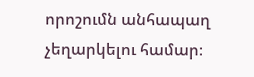որոշումն անհապաղ չեղարկելու համար։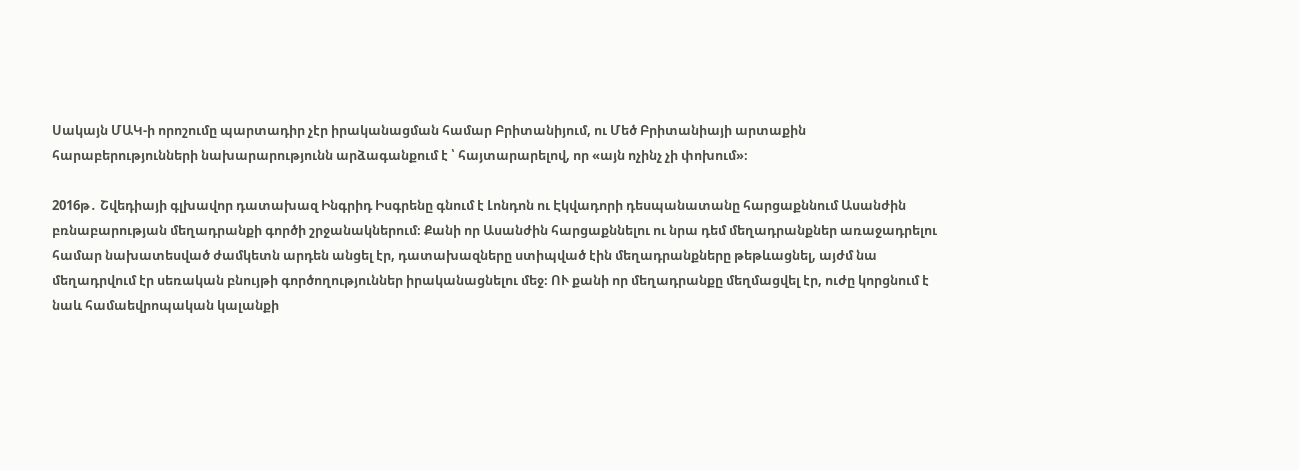Սակայն ՄԱԿ-ի որոշումը պարտադիր չէր իրականացման համար Բրիտանիյում, ու Մեծ Բրիտանիայի արտաքին հարաբերությունների նախարարությունն արձագանքում է ՝ հայտարարելով, որ «այն ոչինչ չի փոխում»։

2016թ․ Շվեդիայի գլխավոր դատախազ Ինգրիդ Իսգրենը գնում է Լոնդոն ու Էկվադորի դեսպանատանը հարցաքննում Ասանժին բռնաբարության մեղադրանքի գործի շրջանակներում։ Քանի որ Ասանժին հարցաքննելու ու նրա դեմ մեղադրանքներ առաջադրելու համար նախատեսված ժամկետն արդեն անցել էր, դատախազները ստիպված էին մեղադրանքները թեթևացնել, այժմ նա մեղադրվում էր սեռական բնույթի գործողություններ իրականացնելու մեջ։ ՈՒ քանի որ մեղադրանքը մեղմացվել էր, ուժը կորցնում է նաև համաեվրոպական կալանքի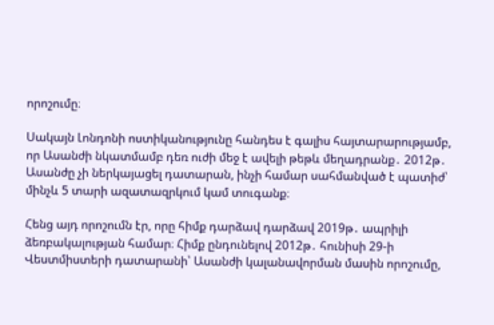որոշումը։

Սակայն Լոնդոնի ոստիկանությունը հանդես է գալիս հայտարարությամբ, որ Ասանժի նկատմամբ դեռ ուժի մեջ է ավելի թեթև մեղադրանք․ 2012թ․ Ասանժը չի ներկայացել դատարան, ինչի համար սահմանված է պատիժ՝ մինչև 5 տարի ազատազրկում կամ տուգանք։

Հենց այդ որոշումն էր, որը հիմք դարձավ դարձավ 2019թ․ ապրիլի ձեռբակալության համար։ Հիմք ընդունելով 2012թ․ հունիսի 29-ի Վեստմիստերի դատարանի՝ Ասանժի կալանավորման մասին որոշումը,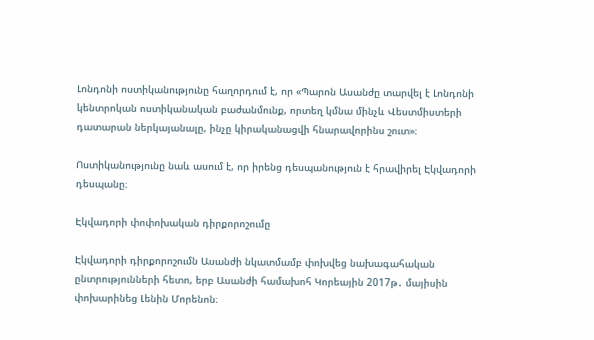Լոնդոնի ոստիկանությունը հաղորդում է, որ «Պարոն Ասանժը տարվել է Լոնդոնի կենտրոկան ոստիկանական բաժանմունք, որտեղ կմնա մինչև Վեստմիստերի դատարան ներկայանալը, ինչը կիրականացվի հնարավորինս շուտ»։

Ոստիկանությունը նաև ասում է, որ իրենց դեսպանություն է հրավիրել Էկվադորի դեսպանը։

Էկվադորի փոփոխական դիրքորոշումը

Էկվադորի դիրքորոշումն Ասանժի նկատմամբ փոխվեց նախագահական ընտրությունների հետո, երբ Ասանժի համախոհ Կորեային 2017թ․ մայիսին փոխարինեց Լենին Մորենոն։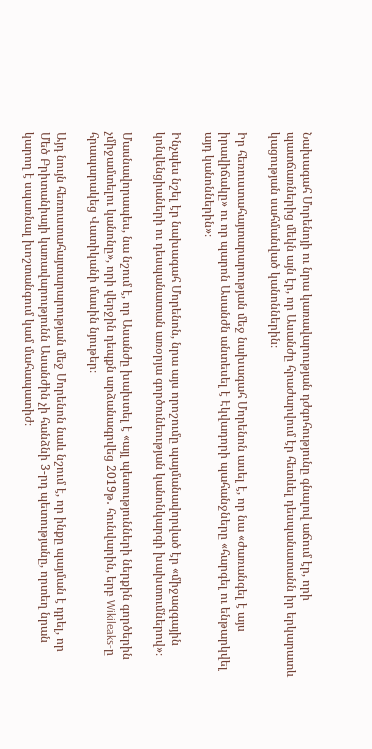Նախագահ Մորենոյի ու նրա կառավարության դժգոհությունը գնալով աճում էր, որի պատճառներից մեկն այն էր, որ Ասանժը հրաժարվում էր հետևել դեսպանատանն իր երկարատև կացության սահմանված կանոններին։

Իր հեռուստահայտարարության մեջ նախագահ Մորենոն ասել է, որ նա «ժառանգել է այս իրավիճակը» ու որ պարոն Ասանժն անտեսել է Էկվադորի պահանջները «հարգել ու ենթարկվել այդ կանոններին»։

Ինչպես նշել էր նախագահ Մորենոն, նրա այս որոշումը պայմանավորված էր «միջազգային կոնվենցիաների ու դեսպանատան առօրյա գործունեության կանոնկարգի խախտումներով»։

Մասնավորապես, նա նշում է, որ Ասանժը խախտել է «այլ պետությունների ներքին գործերին չմիջամտելու կանոնը», որի վերջին դեպքն արձանագրվեց 2019թ․ հունվարին, երբ Wikileaks-ը հրապարակեց Վատիկանի մասին նյութեր։

Այդ նույն հեռուստահայտարարության մեջ Մորենոն նաև նշում է, որ ինքը պայման է դրել, որ Մեծ Բրիտանիայի կառավարությունն Ասանժին չի հանձնի 3-րդ պետությանը, որտեղ նրան կարող է սպառնալ խոշտանգում կամ մահապատիժ։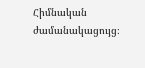Հիմնական ժամանակացույց։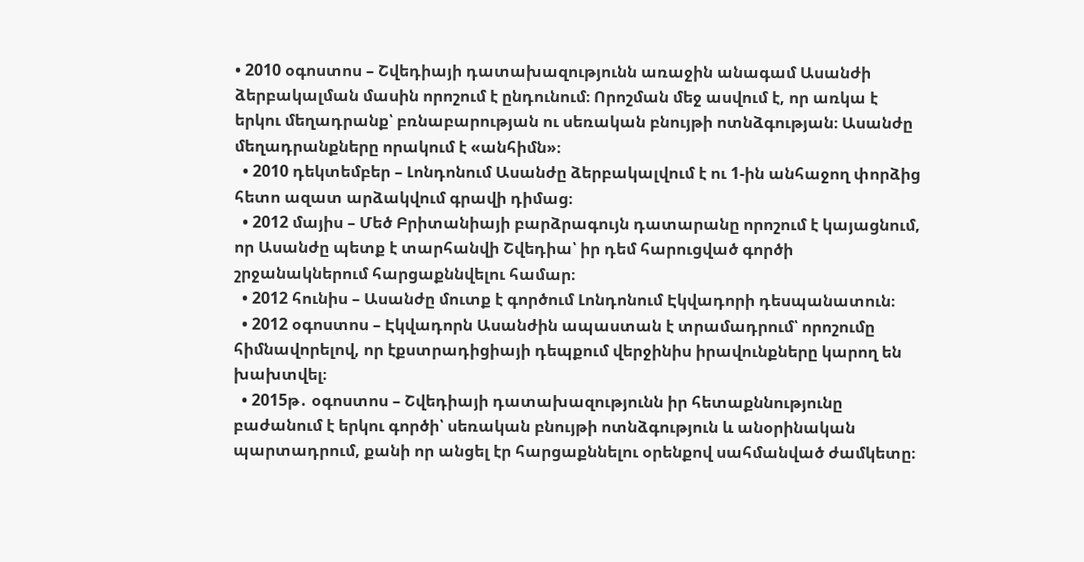• 2010 օգոստոս – Շվեդիայի դատախազությունն առաջին անագամ Ասանժի ձերբակալման մասին որոշում է ընդունում։ Որոշման մեջ ասվում է, որ առկա է երկու մեղադրանք՝ բռնաբարության ու սեռական բնույթի ոտնձգության։ Ասանժը մեղադրանքները որակում է «անհիմն»։
  • 2010 դեկտեմբեր – Լոնդոնում Ասանժը ձերբակալվում է ու 1-ին անհաջող փորձից հետո ազատ արձակվում գրավի դիմաց։
  • 2012 մայիս – Մեծ Բրիտանիայի բարձրագույն դատարանը որոշում է կայացնում, որ Ասանժը պետք է տարհանվի Շվեդիա՝ իր դեմ հարուցված գործի շրջանակներում հարցաքննվելու համար։
  • 2012 հունիս – Ասանժը մուտք է գործում Լոնդոնում Էկվադորի դեսպանատուն։
  • 2012 օգոստոս – Էկվադորն Ասանժին ապաստան է տրամադրում՝ որոշումը հիմնավորելով, որ էքստրադիցիայի դեպքում վերջինիս իրավունքները կարող են խախտվել։
  • 2015թ․ օգոստոս – Շվեդիայի դատախազությունն իր հետաքննությունը բաժանում է երկու գործի՝ սեռական բնույթի ոտնձգություն և անօրինական պարտադրում, քանի որ անցել էր հարցաքննելու օրենքով սահմանված ժամկետը։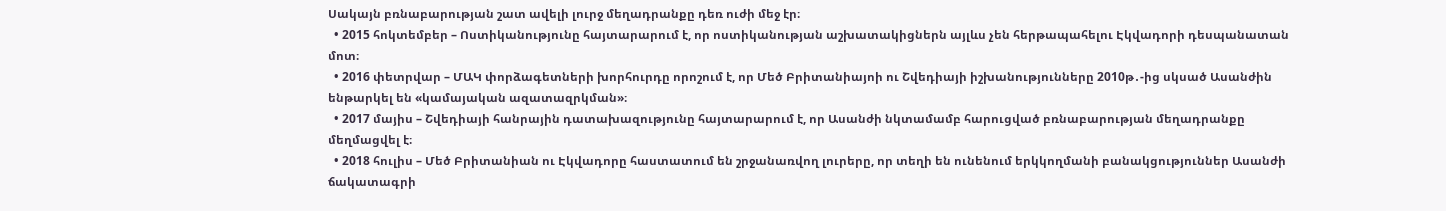Սակայն բռնաբարության շատ ավելի լուրջ մեղադրանքը դեռ ուժի մեջ էր։
  • 2015 հոկտեմբեր – Ոստիկանությունը հայտարարում է, որ ոստիկանության աշխատակիցներն այլևս չեն հերթապահելու Էկվադորի դեսպանատան մոտ։
  • 2016 փետրվար – ՄԱԿ փորձագետների խորհուրդը որոշում է, որ Մեծ Բրիտանիայոի ու Շվեդիայի իշխանությունները 2010թ․-ից սկսած Ասանժին ենթարկել են «կամայական ազատազրկման»։
  • 2017 մայիս – Շվեդիայի հանրային դատախազությունը հայտարարում է, որ Ասանժի նկտամամբ հարուցված բռնաբարության մեղադրանքը մեղմացվել է։
  • 2018 հուլիս – Մեծ Բրիտանիան ու Էկվադորը հաստատում են շրջանառվող լուրերը, որ տեղի են ունենում երկկողմանի բանակցություններ Ասանժի ճակատագրի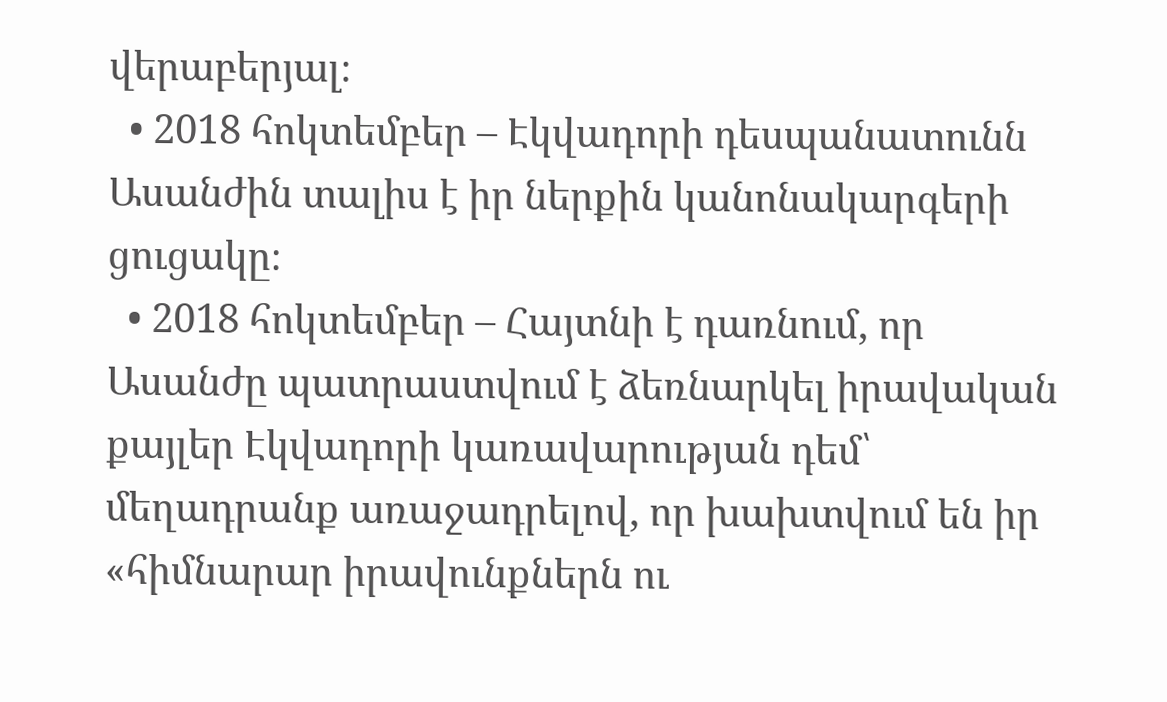վերաբերյալ։
  • 2018 հոկտեմբեր – Էկվադորի դեսպանատունն Ասանժին տալիս է իր ներքին կանոնակարգերի ցուցակը։
  • 2018 հոկտեմբեր – Հայտնի է դառնում, որ Ասանժը պատրաստվում է ձեռնարկել իրավական քայլեր Էկվադորի կառավարության դեմ՝ մեղադրանք առաջադրելով, որ խախտվում են իր «հիմնարար իրավունքներն ու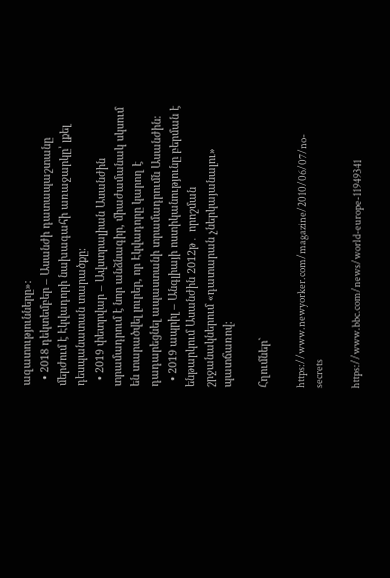ազատությունները»։
  • 2018 դեկտեմբեր – Ասանժի դատապաշտանը մերժում է Էկվադորի նախագահի առաջարկը՝ լքել դեսպանատան տարածքը։
  • 2019 փետրվար – Ավստրալիան Ասանժին տրամադրում է նոր անձնագիր, միաժամանակ սկսում են տարածվել լուրեր, որ Էկվադորը կարող է դադարեցնել ապաստանի տրամադրումն Ասանժին։
  • 2019 ապրիլ – Անգլիայի ոստիկանությունը բերման է ենթարկում Ասանժին 2012թ․ որոշման շրջանակներում «դատարան չներկայանալու» պատճառով։

Հղումներ`

https://www.newyorker.com/magazine/2010/06/07/no-secrets

https://www.bbc.com/news/world-europe-11949341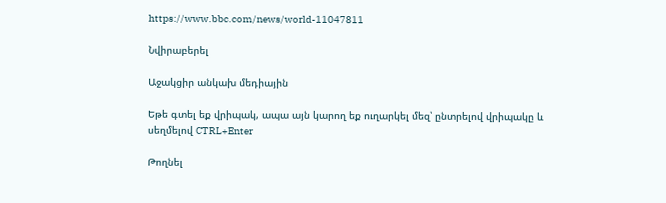https://www.bbc.com/news/world-11047811

Նվիրաբերել

Աջակցիր անկախ մեդիային

Եթե գտել եք վրիպակ, ապա այն կարող եք ուղարկել մեզ՝ ընտրելով վրիպակը և սեղմելով CTRL+Enter

Թողնել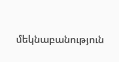մեկնաբանություն